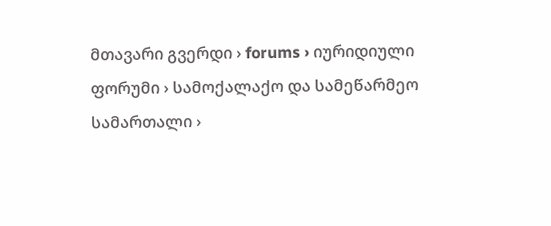მთავარი გვერდი › forums › იურიდიული ფორუმი › სამოქალაქო და სამეწარმეო სამართალი ›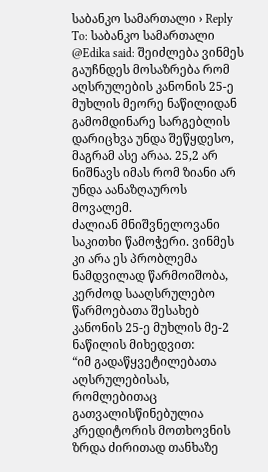საბანკო სამართალი › Reply To: საბანკო სამართალი
@Edika said: შეიძლება ვინმეს გაუჩნდეს მოსაზრება რომ აღსრულების კანონის 25-ე მუხლის მეორე ნაწილიდან გამომდინარე სარგებლის დარიცხვა უნდა შეწყდესო, მაგრამ ასე არაა. 25,2 არ ნიშნავს იმას რომ ზიანი არ უნდა აანაზღაუროს მოვალემ.
ძალიან მნიშვნელოვანი საკითხი წამოჭერი. ვინმეს კი არა ეს პრობლემა ნამდვილად წარმოიშობა, კერძოდ სააღსრულებო წარმოებათა შესახებ კანონის 25-ე მუხლის მე-2 ნაწილის მიხედვით:
“იმ გადაწყვეტილებათა აღსრულებისას, რომლებითაც გათვალისწინებულია კრედიტორის მოთხოვნის ზრდა ძირითად თანხაზე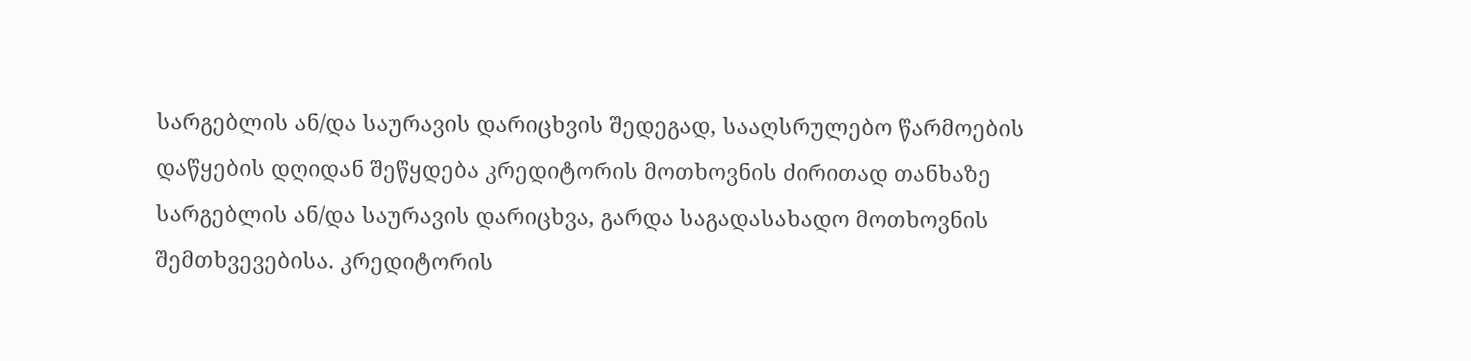სარგებლის ან/და საურავის დარიცხვის შედეგად, სააღსრულებო წარმოების დაწყების დღიდან შეწყდება კრედიტორის მოთხოვნის ძირითად თანხაზე სარგებლის ან/და საურავის დარიცხვა, გარდა საგადასახადო მოთხოვნის შემთხვევებისა. კრედიტორის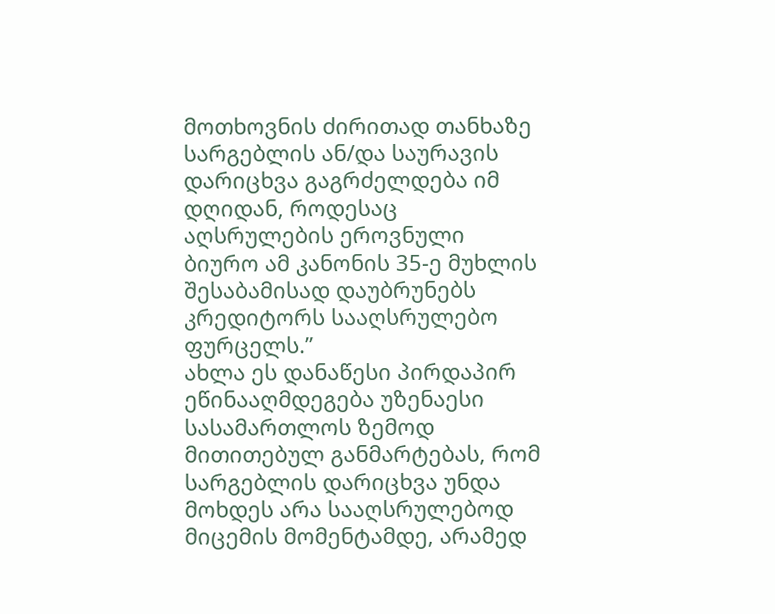მოთხოვნის ძირითად თანხაზე სარგებლის ან/და საურავის დარიცხვა გაგრძელდება იმ დღიდან, როდესაც აღსრულების ეროვნული ბიურო ამ კანონის 35-ე მუხლის შესაბამისად დაუბრუნებს კრედიტორს სააღსრულებო ფურცელს.”
ახლა ეს დანაწესი პირდაპირ ეწინააღმდეგება უზენაესი სასამართლოს ზემოდ მითითებულ განმარტებას, რომ სარგებლის დარიცხვა უნდა მოხდეს არა სააღსრულებოდ მიცემის მომენტამდე, არამედ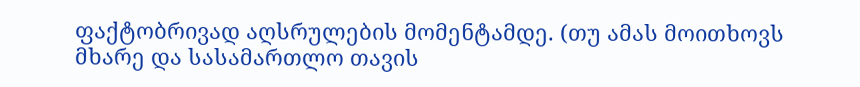ფაქტობრივად აღსრულების მომენტამდე. (თუ ამას მოითხოვს მხარე და სასამართლო თავის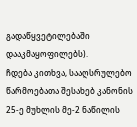გადაწყვეტილებაში დააკმაყოფილებს).
ჩდება კითხვა, სააღსრულებო წარმოებათა შესახებ კანონის 25-ე მუხლის მე-2 ნაწილის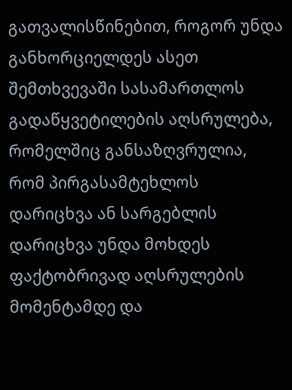გათვალისწინებით, როგორ უნდა განხორციელდეს ასეთ შემთხვევაში სასამართლოს გადაწყვეტილების აღსრულება, რომელშიც განსაზღვრულია, რომ პირგასამტეხლოს დარიცხვა ან სარგებლის დარიცხვა უნდა მოხდეს ფაქტობრივად აღსრულების მომენტამდე და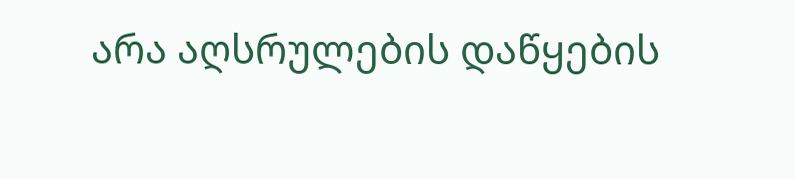არა აღსრულების დაწყების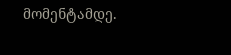მომენტამდე.